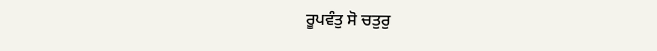ਰੂਪਵੰਤੁ ਸੋ ਚਤੁਰੁ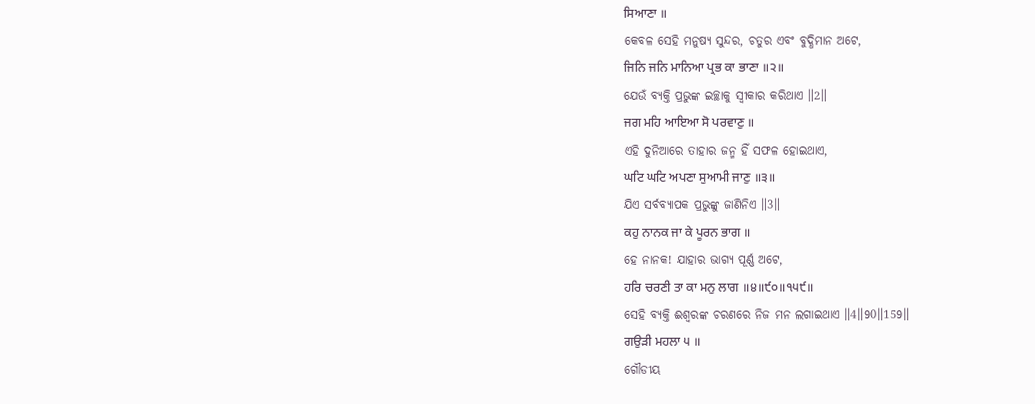ਸਿਆਣਾ ॥
କେବଳ ସେହି ମନୁଷ୍ୟ ସୁନ୍ଦର, ଚତୁର ଏବଂ ବୁଦ୍ଧିମାନ ଅଟେ,
ਜਿਨਿ ਜਨਿ ਮਾਨਿਆ ਪ੍ਰਭ ਕਾ ਭਾਣਾ ॥੨॥
ଯେଉଁ ବ୍ୟକ୍ତି ପ୍ରଭୁଙ୍କ ଇଚ୍ଛାକୁ ସ୍ଵୀକାର କରିଥାଏ ॥2॥
ਜਗ ਮਹਿ ਆਇਆ ਸੋ ਪਰਵਾਣੁ ॥
ଏହି ଦୁନିଆରେ ତାହାର ଜନ୍ମ ହିଁ ସଫଳ ହୋଇଥାଏ,
ਘਟਿ ਘਟਿ ਅਪਣਾ ਸੁਆਮੀ ਜਾਣੁ ॥੩॥
ଯିଏ ସର୍ବବ୍ୟାପକ ପ୍ରଭୁଙ୍କୁ ଜାଣିନିଏ ॥3॥
ਕਹੁ ਨਾਨਕ ਜਾ ਕੇ ਪੂਰਨ ਭਾਗ ॥
ହେ ନାନକ! ଯାହାର ଭାଗ୍ୟ ପୂର୍ଣ୍ଣ ଅଟେ,
ਹਰਿ ਚਰਣੀ ਤਾ ਕਾ ਮਨੁ ਲਾਗ ॥੪॥੯੦॥੧੫੯॥
ସେହି ବ୍ୟକ୍ତି ଈଶ୍ବରଙ୍କ ଚରଣରେ ନିଜ ମନ ଲଗାଇଥାଏ ॥4॥90॥159॥
ਗਉੜੀ ਮਹਲਾ ੫ ॥
ଗୌଡୀୟ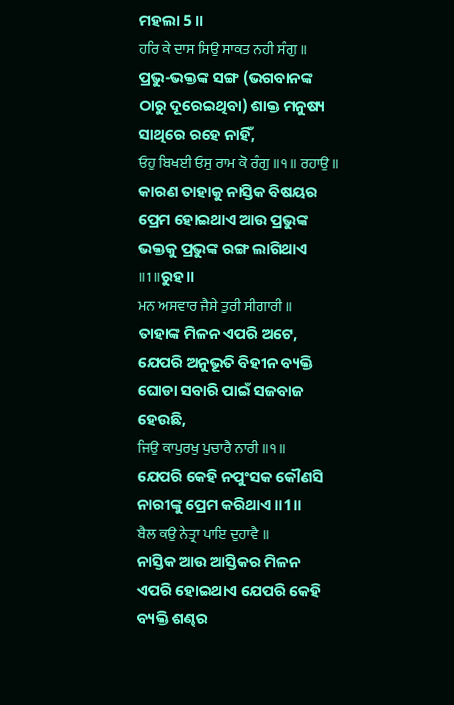ମହଲା 5 ॥
ਹਰਿ ਕੇ ਦਾਸ ਸਿਉ ਸਾਕਤ ਨਹੀ ਸੰਗੁ ॥
ପ୍ରଭୁ-ଭକ୍ତଙ୍କ ସଙ୍ଗ (ଭଗବାନଙ୍କ ଠାରୁ ଦୂରେଇଥିବା) ଶାକ୍ତ ମନୁଷ୍ୟ ସାଥିରେ ରହେ ନାହିଁ,
ਓਹੁ ਬਿਖਈ ਓਸੁ ਰਾਮ ਕੋ ਰੰਗੁ ॥੧॥ ਰਹਾਉ ॥
କାରଣ ତାହାକୁ ନାସ୍ତିକ ବିଷୟର ପ୍ରେମ ହୋଇଥାଏ ଆଉ ପ୍ରଭୁଙ୍କ ଭକ୍ତକୁ ପ୍ରଭୁଙ୍କ ରଙ୍ଗ ଲାଗିଥାଏ ॥1॥ରୁହ॥
ਮਨ ਅਸਵਾਰ ਜੈਸੇ ਤੁਰੀ ਸੀਗਾਰੀ ॥
ତାହାଙ୍କ ମିଳନ ଏପରି ଅଟେ, ଯେପରି ଅନୁଭୂତି ବିହୀନ ବ୍ୟକ୍ତି ଘୋଡା ସବାରି ପାଇଁ ସଜବାଜ ହେଉଛି,
ਜਿਉ ਕਾਪੁਰਖੁ ਪੁਚਾਰੈ ਨਾਰੀ ॥੧॥
ଯେପରି କେହି ନପୁଂସକ କୌଣସି ନାରୀଙ୍କୁ ପ୍ରେମ କରିଥାଏ ॥1॥
ਬੈਲ ਕਉ ਨੇਤ੍ਰਾ ਪਾਇ ਦੁਹਾਵੈ ॥
ନାସ୍ତିକ ଆଉ ଆସ୍ତିକର ମିଳନ ଏପରି ହୋଇଥାଏ ଯେପରି କେହି ବ୍ୟକ୍ତି ଶଣ୍ଢର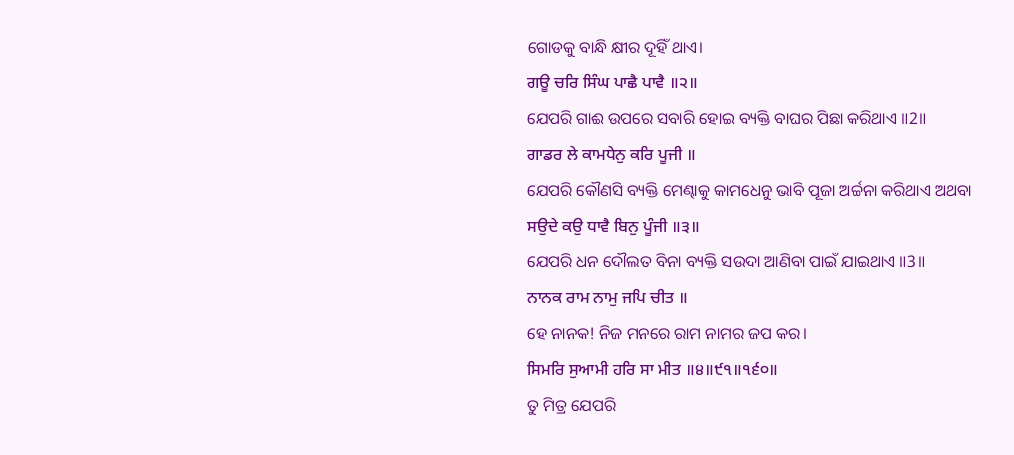ଗୋଡକୁ ବାନ୍ଧି କ୍ଷୀର ଦୂହିଁ ଥାଏ।
ਗਊ ਚਰਿ ਸਿੰਘ ਪਾਛੈ ਪਾਵੈ ॥੨॥
ଯେପରି ଗାଈ ଉପରେ ସବାରି ହୋଇ ବ୍ୟକ୍ତି ବାଘର ପିଛା କରିଥାଏ ॥2॥
ਗਾਡਰ ਲੇ ਕਾਮਧੇਨੁ ਕਰਿ ਪੂਜੀ ॥
ଯେପରି କୌଣସି ବ୍ୟକ୍ତି ମେଣ୍ଢାକୁ କାମଧେନୁ ଭାବି ପୂଜା ଅର୍ଚ୍ଚନା କରିଥାଏ ଅଥବା
ਸਉਦੇ ਕਉ ਧਾਵੈ ਬਿਨੁ ਪੂੰਜੀ ॥੩॥
ଯେପରି ଧନ ଦୌଲତ ବିନା ବ୍ୟକ୍ତି ସଉଦା ଆଣିବା ପାଇଁ ଯାଇଥାଏ ॥3॥
ਨਾਨਕ ਰਾਮ ਨਾਮੁ ਜਪਿ ਚੀਤ ॥
ହେ ନାନକ! ନିଜ ମନରେ ରାମ ନାମର ଜପ କର।
ਸਿਮਰਿ ਸੁਆਮੀ ਹਰਿ ਸਾ ਮੀਤ ॥੪॥੯੧॥੧੬੦॥
ତୁ ମିତ୍ର ଯେପରି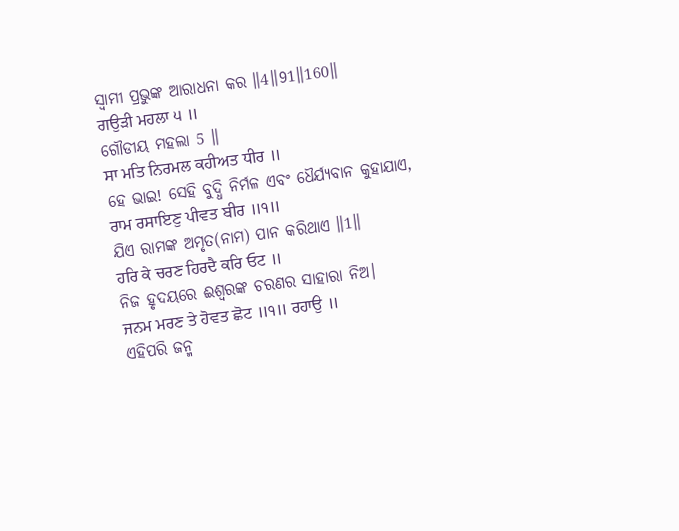ସ୍ଵାମୀ ପ୍ରଭୁଙ୍କ ଆରାଧନା କର ॥4॥91॥160॥
ਗਉੜੀ ਮਹਲਾ ੫ ॥
ଗୌଡୀୟ ମହଲା 5 ॥
ਸਾ ਮਤਿ ਨਿਰਮਲ ਕਹੀਅਤ ਧੀਰ ॥
ହେ ଭାଇ! ସେହି ବୁଦ୍ଧି ନିର୍ମଳ ଏବଂ ଧୈର୍ଯ୍ୟବାନ କୁହାଯାଏ,
ਰਾਮ ਰਸਾਇਣੁ ਪੀਵਤ ਬੀਰ ॥੧॥
ଯିଏ ରାମଙ୍କ ଅମୃତ(ନାମ) ପାନ କରିଥାଏ ॥1॥
ਹਰਿ ਕੇ ਚਰਣ ਹਿਰਦੈ ਕਰਿ ਓਟ ॥
ନିଜ ହୃଦୟରେ ଈଶ୍ଵରଙ୍କ ଚରଣର ସାହାରା ନିଅ।
ਜਨਮ ਮਰਣ ਤੇ ਹੋਵਤ ਛੋਟ ॥੧॥ ਰਹਾਉ ॥
ଏହିପରି ଜନ୍ମ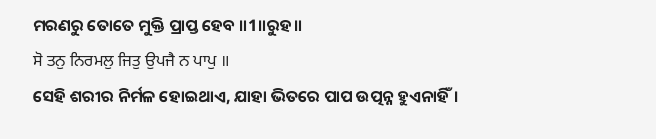ମରଣରୁ ତୋତେ ମୁକ୍ତି ପ୍ରାପ୍ତ ହେବ ॥1॥ରୁହ॥
ਸੋ ਤਨੁ ਨਿਰਮਲੁ ਜਿਤੁ ਉਪਜੈ ਨ ਪਾਪੁ ॥
ସେହି ଶରୀର ନିର୍ମଳ ହୋଇଥାଏ, ଯାହା ଭିତରେ ପାପ ଉତ୍ପନ୍ନ ହୁଏନାହିଁ।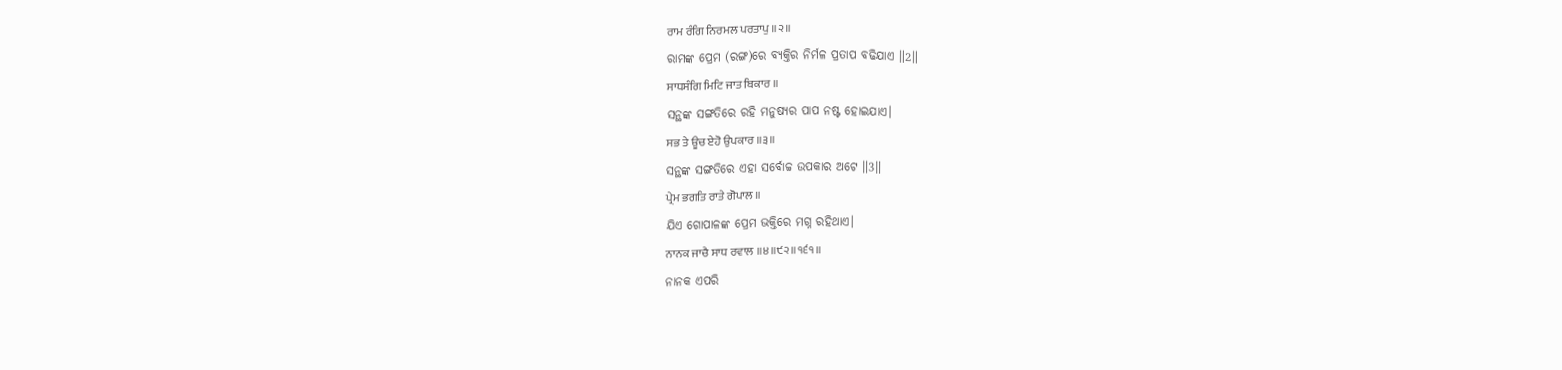ਰਾਮ ਰੰਗਿ ਨਿਰਮਲ ਪਰਤਾਪੁ ॥੨॥
ରାମଙ୍କ ପ୍ରେମ (ରଙ୍ଗ)ରେ ବ୍ୟକ୍ତିର ନିର୍ମଳ ପ୍ରତାପ ବଢିଯାଏ ॥2॥
ਸਾਧਸੰਗਿ ਮਿਟਿ ਜਾਤ ਬਿਕਾਰ ॥
ସନ୍ଥଙ୍କ ସଙ୍ଗତିରେ ରହି ମନୁଷ୍ୟର ପାପ ନଷ୍ଟ ହୋଇଯାଏ।
ਸਭ ਤੇ ਊਚ ਏਹੋ ਉਪਕਾਰ ॥੩॥
ସନ୍ଥଙ୍କ ସଙ୍ଗତିରେ ଏହା ସର୍ବୋଚ୍ଚ ଉପକାର ଅଟେ ॥3॥
ਪ੍ਰੇਮ ਭਗਤਿ ਰਾਤੇ ਗੋਪਾਲ ॥
ଯିଏ ଗୋପାଳଙ୍କ ପ୍ରେମ ଭକ୍ତିରେ ମଗ୍ନ ରହିଥାଏ।
ਨਾਨਕ ਜਾਚੈ ਸਾਧ ਰਵਾਲ ॥੪॥੯੨॥੧੬੧॥
ନାନକ ଏପରି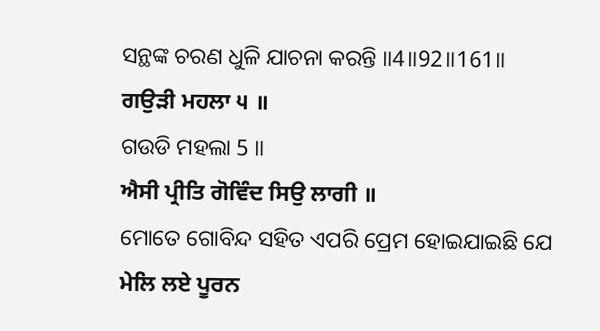ସନ୍ଥଙ୍କ ଚରଣ ଧୁଳି ଯାଚନା କରନ୍ତି ॥4॥92॥161॥
ਗਉੜੀ ਮਹਲਾ ੫ ॥
ଗଉଡି ମହଲା 5 ॥
ਐਸੀ ਪ੍ਰੀਤਿ ਗੋਵਿੰਦ ਸਿਉ ਲਾਗੀ ॥
ମୋତେ ଗୋବିନ୍ଦ ସହିତ ଏପରି ପ୍ରେମ ହୋଇଯାଇଛି ଯେ
ਮੇਲਿ ਲਏ ਪੂਰਨ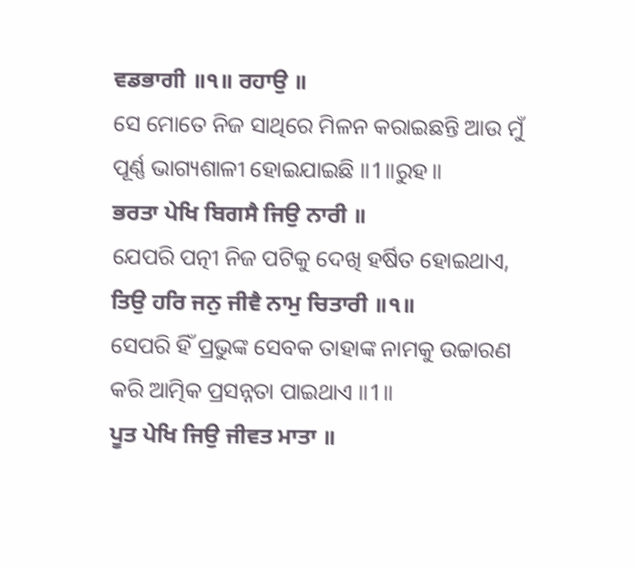ਵਡਭਾਗੀ ॥੧॥ ਰਹਾਉ ॥
ସେ ମୋତେ ନିଜ ସାଥିରେ ମିଳନ କରାଇଛନ୍ତି ଆଉ ମୁଁ ପୂର୍ଣ୍ଣ ଭାଗ୍ୟଶାଳୀ ହୋଇଯାଇଛି ॥1॥ରୁହ॥
ਭਰਤਾ ਪੇਖਿ ਬਿਗਸੈ ਜਿਉ ਨਾਰੀ ॥
ଯେପରି ପତ୍ନୀ ନିଜ ପଟିକୁ ଦେଖି ହର୍ଷିତ ହୋଇଥାଏ,
ਤਿਉ ਹਰਿ ਜਨੁ ਜੀਵੈ ਨਾਮੁ ਚਿਤਾਰੀ ॥੧॥
ସେପରି ହିଁ ପ୍ରଭୁଙ୍କ ସେବକ ତାହାଙ୍କ ନାମକୁ ଉଚ୍ଚାରଣ କରି ଆତ୍ମିକ ପ୍ରସନ୍ନତା ପାଇଥାଏ ॥1॥
ਪੂਤ ਪੇਖਿ ਜਿਉ ਜੀਵਤ ਮਾਤਾ ॥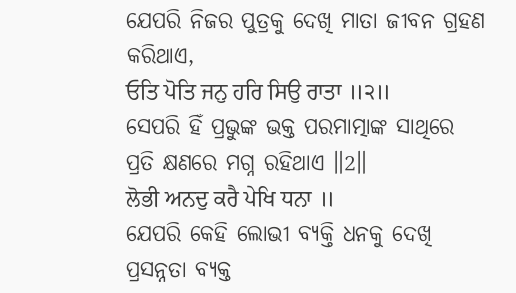ଯେପରି ନିଜର ପୁତ୍ରକୁ ଦେଖି ମାତା ଜୀବନ ଗ୍ରହଣ କରିଥାଏ,
ਓਤਿ ਪੋਤਿ ਜਨੁ ਹਰਿ ਸਿਉ ਰਾਤਾ ॥੨॥
ସେପରି ହିଁ ପ୍ରଭୁଙ୍କ ଭକ୍ତ ପରମାତ୍ମାଙ୍କ ସାଥିରେ ପ୍ରତି କ୍ଷଣରେ ମଗ୍ନ ରହିଥାଏ ॥2॥
ਲੋਭੀ ਅਨਦੁ ਕਰੈ ਪੇਖਿ ਧਨਾ ॥
ଯେପରି କେହି ଲୋଭୀ ବ୍ୟକ୍ତି ଧନକୁ ଦେଖି ପ୍ରସନ୍ନତା ବ୍ୟକ୍ତ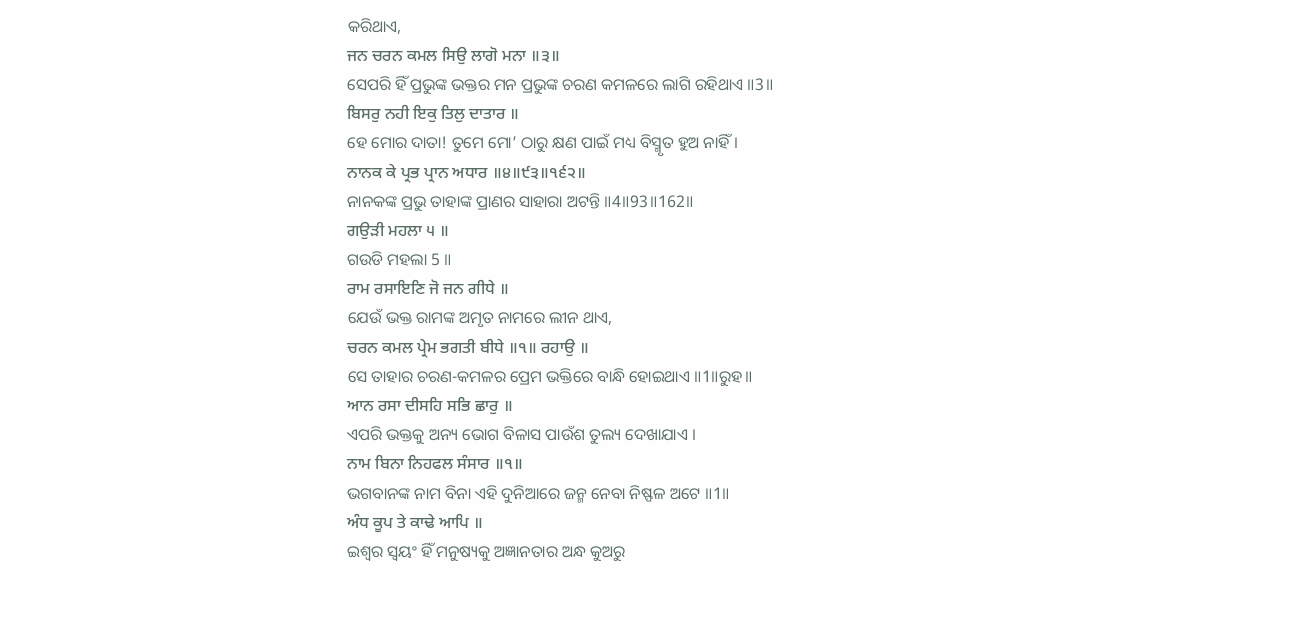କରିଥାଏ,
ਜਨ ਚਰਨ ਕਮਲ ਸਿਉ ਲਾਗੋ ਮਨਾ ॥੩॥
ସେପରି ହିଁ ପ୍ରଭୁଙ୍କ ଭକ୍ତର ମନ ପ୍ରଭୁଙ୍କ ଚରଣ କମଳରେ ଲାଗି ରହିଥାଏ ॥3॥
ਬਿਸਰੁ ਨਹੀ ਇਕੁ ਤਿਲੁ ਦਾਤਾਰ ॥
ହେ ମୋର ଦାତା! ତୁମେ ମୋ’ ଠାରୁ କ୍ଷଣ ପାଇଁ ମଧ୍ୟ ବିସ୍ମୃତ ହୁଅ ନାହିଁ।
ਨਾਨਕ ਕੇ ਪ੍ਰਭ ਪ੍ਰਾਨ ਅਧਾਰ ॥੪॥੯੩॥੧੬੨॥
ନାନକଙ୍କ ପ୍ରଭୁ ତାହାଙ୍କ ପ୍ରାଣର ସାହାରା ଅଟନ୍ତି ॥4॥93॥162॥
ਗਉੜੀ ਮਹਲਾ ੫ ॥
ଗଉଡି ମହଲା 5 ॥
ਰਾਮ ਰਸਾਇਣਿ ਜੋ ਜਨ ਗੀਧੇ ॥
ଯେଉଁ ଭକ୍ତ ରାମଙ୍କ ଅମୃତ ନାମରେ ଲୀନ ଥାଏ,
ਚਰਨ ਕਮਲ ਪ੍ਰੇਮ ਭਗਤੀ ਬੀਧੇ ॥੧॥ ਰਹਾਉ ॥
ସେ ତାହାର ଚରଣ-କମଳର ପ୍ରେମ ଭକ୍ତିରେ ବାନ୍ଧି ହୋଇଥାଏ ॥1॥ରୁହ॥
ਆਨ ਰਸਾ ਦੀਸਹਿ ਸਭਿ ਛਾਰੁ ॥
ଏପରି ଭକ୍ତକୁ ଅନ୍ୟ ଭୋଗ ବିଳାସ ପାଉଁଶ ତୁଲ୍ୟ ଦେଖାଯାଏ ।
ਨਾਮ ਬਿਨਾ ਨਿਹਫਲ ਸੰਸਾਰ ॥੧॥
ଭଗବାନଙ୍କ ନାମ ବିନା ଏହି ଦୁନିଆରେ ଜନ୍ମ ନେବା ନିଷ୍ଫଳ ଅଟେ ॥1॥
ਅੰਧ ਕੂਪ ਤੇ ਕਾਢੇ ਆਪਿ ॥
ଇଶ୍ଵର ସ୍ଵୟଂ ହିଁ ମନୁଷ୍ୟକୁ ଅଜ୍ଞାନତାର ଅନ୍ଧ କୁଅରୁ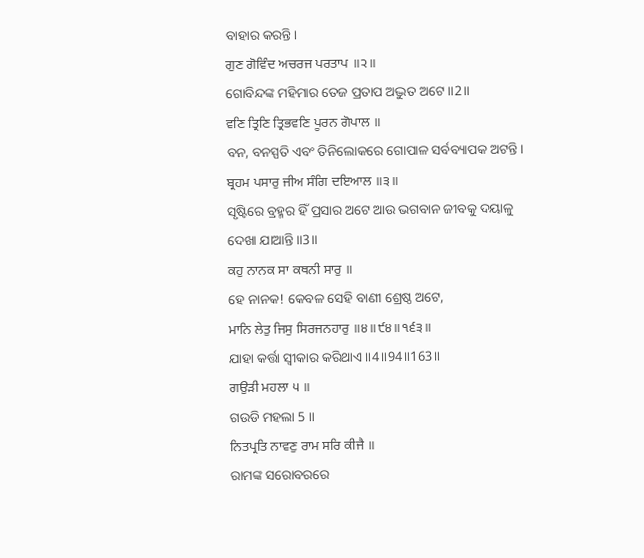ବାହାର କରନ୍ତି।
ਗੁਣ ਗੋਵਿੰਦ ਅਚਰਜ ਪਰਤਾਪ ॥੨॥
ଗୋବିନ୍ଦଙ୍କ ମହିମାର ତେଜ ପ୍ରତାପ ଅଦ୍ଭୁତ ଅଟେ ॥2॥
ਵਣਿ ਤ੍ਰਿਣਿ ਤ੍ਰਿਭਵਣਿ ਪੂਰਨ ਗੋਪਾਲ ॥
ବନ, ବନସ୍ପତି ଏବଂ ତିନିଲୋକରେ ଗୋପାଳ ସର୍ବବ୍ୟାପକ ଅଟନ୍ତି।
ਬ੍ਰਹਮ ਪਸਾਰੁ ਜੀਅ ਸੰਗਿ ਦਇਆਲ ॥੩॥
ସୃଷ୍ଟିରେ ବ୍ରହ୍ମର ହିଁ ପ୍ରସାର ଅଟେ ଆଉ ଭଗବାନ ଜୀବକୁ ଦୟାଳୁ ଦେଖା ଯାଆନ୍ତି ॥3॥
ਕਹੁ ਨਾਨਕ ਸਾ ਕਥਨੀ ਸਾਰੁ ॥
ହେ ନାନକ! କେବଳ ସେହି ବାଣୀ ଶ୍ରେଷ୍ଠ ଅଟେ,
ਮਾਨਿ ਲੇਤੁ ਜਿਸੁ ਸਿਰਜਨਹਾਰੁ ॥੪॥੯੪॥੧੬੩॥
ଯାହା କର୍ତ୍ତା ସ୍ଵୀକାର କରିଥାଏ ॥4॥94॥163॥
ਗਉੜੀ ਮਹਲਾ ੫ ॥
ଗଉଡି ମହଲା 5 ॥
ਨਿਤਪ੍ਰਤਿ ਨਾਵਣੁ ਰਾਮ ਸਰਿ ਕੀਜੈ ॥
ରାମଙ୍କ ସରୋବରରେ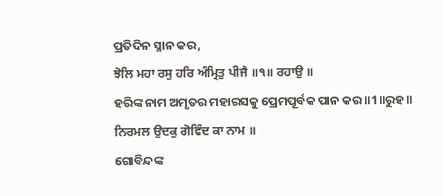ପ୍ରତିଦିନ ସ୍ନାନ କର,
ਝੋਲਿ ਮਹਾ ਰਸੁ ਹਰਿ ਅੰਮ੍ਰਿਤੁ ਪੀਜੈ ॥੧॥ ਰਹਾਉ ॥
ହରିଙ୍କ ନାମ ଅମୃତର ମହାରସକୁ ପ୍ରେମପୂର୍ବକ ପାନ କର ॥1॥ରୁହ॥
ਨਿਰਮਲ ਉਦਕੁ ਗੋਵਿੰਦ ਕਾ ਨਾਮ ॥
ଗୋବିନ୍ଦଙ୍କ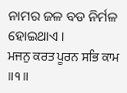ନାମର ଜଳ ବଡ ନିର୍ମଳ ହୋଇଥାଏ।
ਮਜਨੁ ਕਰਤ ਪੂਰਨ ਸਭਿ ਕਾਮ ॥੧॥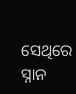ସେଥିରେ ସ୍ନାନ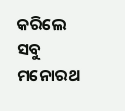କରିଲେ ସବୁ ମନୋରଥ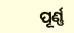ପୂର୍ଣ୍ଣ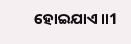ହୋଇଯାଏ ॥1